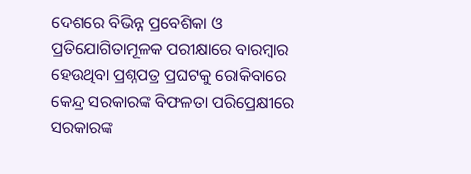ଦେଶରେ ବିଭିନ୍ନ ପ୍ରବେଶିକା ଓ ପ୍ରତିଯୋଗିତାମୂଳକ ପରୀକ୍ଷାରେ ବାରମ୍ବାର ହେଉଥିବା ପ୍ରଶ୍ନପତ୍ର ପ୍ରଘଟକୁ ରୋକିବାରେ କେନ୍ଦ୍ର ସରକାରଙ୍କ ବିଫଳତା ପରିପ୍ରେକ୍ଷୀରେ ସରକାରଙ୍କ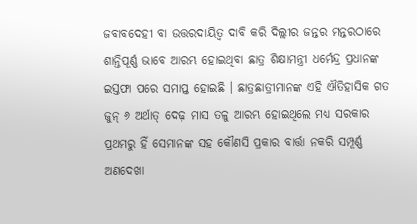ଜବାବଦେହୀ ବା ଉତ୍ତରଦାୟିତ୍ୱ ଦାବି କରି ଦିଲ୍ଲୀର ଜନ୍ତର ମନ୍ତରଠାରେ ଶାନ୍ତିପୂର୍ଣ୍ଣ ଭାବେ ଆରମ୍ଭ ହୋଇଥିବା ଛାତ୍ର ଶିକ୍ଷାମନ୍ତ୍ରୀ ଧର୍ମେନ୍ଦ୍ର ପ୍ରଧାନଙ୍କ ଇସ୍ତଫା ପରେ ସମାପ୍ତ ହୋଇଛି । ଛାତ୍ରଛାତ୍ରୀମାନଙ୍କ ଏହି ଐତିହାସିକ ଗତ ଜୁନ୍ ୬ ଅର୍ଥାତ୍ ଦେଢ଼ ମାସ ତଳୁ ଆରମ୍ଭ ହୋଇଥିଲେ ମଧ୍ୟ ସରକାର ପ୍ରଥମରୁ ହିଁ ସେମାନଙ୍କ ସହ କୌଣସି ପ୍ରକାର ବାର୍ତ୍ତା ନକରି ସମ୍ପୂର୍ଣ୍ଣ ଅଣଦେଖା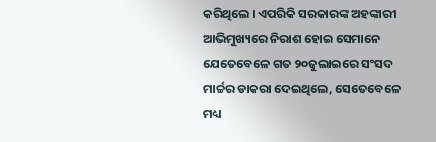କରିଥିଲେ । ଏପରିକି ସରକାରଙ୍କ ଅହଙ୍କାରୀ ଆଭିମୁଖ୍ୟରେ ନିରାଶ ହୋଇ ସେମାନେ ଯେତେବେଳେ ଗତ ୨୦ଜୁଲାଇରେ ସଂସଦ ମାର୍ଚ୍ଚର ଡାକରା ଦେଇଥିଲେ, ସେତେବେଳେ ମଧ୍ୟ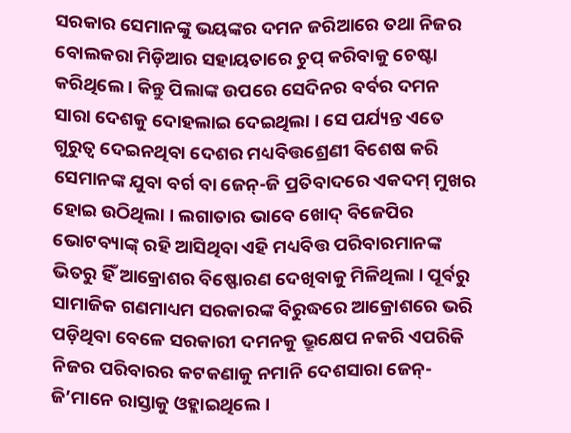ସରକାର ସେମାନଙ୍କୁ ଭୟଙ୍କର ଦମନ ଜରିଆରେ ତଥା ନିଜର ବୋଲକରା ମିଡ଼ିଆର ସହାୟତାରେ ଚୁପ୍ କରିବାକୁ ଚେଷ୍ଟା କରିଥିଲେ । କିନ୍ତୁ ପିଲାଙ୍କ ଉପରେ ସେଦିନର ବର୍ବର ଦମନ ସାରା ଦେଶକୁ ଦୋହଲାଇ ଦେଇଥିଲା । ସେ ପର୍ଯ୍ୟନ୍ତ ଏତେ ଗୁରୁତ୍ୱ ଦେଇନଥିବା ଦେଶର ମଧ୍ୟବିତ୍ତଶ୍ରେଣୀ ବିଶେଷ କରି ସେମାନଙ୍କ ଯୁବା ବର୍ଗ ବା ଜେନ୍-ଜି ପ୍ରତିବାଦରେ ଏକଦମ୍ ମୁଖର ହୋଇ ଉଠିଥିଲା । ଲଗାତାର ଭାବେ ଖୋଦ୍ ବିଜେପିର ଭୋଟବ୍ୟାଙ୍କ୍ ରହି ଆସିଥିବା ଏହି ମଧ୍ୟବିତ୍ତ ପରିବାରମାନଙ୍କ ଭିତରୁ ହିଁ ଆକ୍ରୋଶର ବିଷ୍ଫୋରଣ ଦେଖିବାକୁ ମିଳିଥିଲା । ପୂର୍ବରୁ ସାମାଜିକ ଗଣମାଧ୍ୟମ ସରକାରଙ୍କ ବିରୁଦ୍ଧରେ ଆକ୍ରୋଶରେ ଭରି ପଡ଼ିଥିବା ବେଳେ ସରକାରୀ ଦମନକୁ ଭ୍ରୂକ୍ଷେପ ନକରି ଏପରିକି ନିଜର ପରିବାରର କଟକଣାକୁ ନମାନି ଦେଶସାରା ଜେନ୍-ଜି’ମାନେ ରାସ୍ତାକୁ ଓହ୍ଲାଇଥିଲେ ।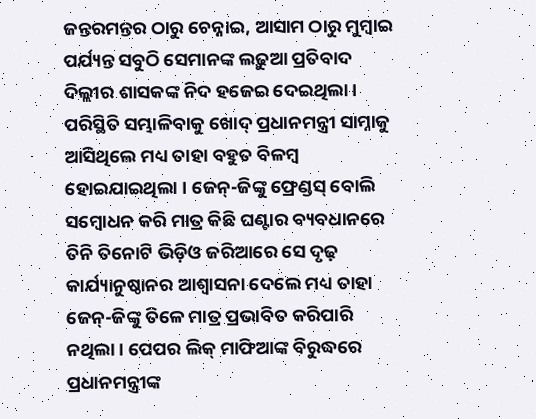ଜନ୍ତରମନ୍ତର ଠାରୁ ଚେନ୍ନାଇ, ଆସାମ ଠାରୁ ମୁମ୍ବାଇ ପର୍ଯ୍ୟନ୍ତ ସବୁଠି ସେମାନଙ୍କ ଲଢ଼ୁଆ ପ୍ରତିବାଦ ଦିଲ୍ଲୀର ଶାସକଙ୍କ ନିଦ ହଜେଇ ଦେଇଥିଲା । ପରିସ୍ଥିତି ସମ୍ଭାଳିବାକୁ ଖୋଦ୍ ପ୍ରଧାନମନ୍ତ୍ରୀ ସାମ୍ନାକୁ ଆସିଥିଲେ ମଧ୍ୟ ତାହା ବହୁତ ବିଳମ୍ବ ହୋଇଯାଇଥିଲା । ଜେନ୍-ଜିଙ୍କୁ ଫ୍ରେଣ୍ଡସ୍ ବୋଲି ସମ୍ବୋଧନ କରି ମାତ୍ର କିଛି ଘଣ୍ଟାର ବ୍ୟବଧାନରେ ତିନି ତିନୋଟି ଭିଡ଼ିଓ ଜରିଆରେ ସେ ଦୃଢ଼ କାର୍ଯ୍ୟାନୁଷ୍ଠାନର ଆଶ୍ୱାସନା ଦେଲେ ମଧ୍ୟ ତାହା ଜେନ୍-ଜିଙ୍କୁ ତିଳେ ମାତ୍ର ପ୍ରଭାବିତ କରିପାରି ନଥିଲା । ପେପର ଲିକ୍ ମାଫିଆଙ୍କ ବିରୁଦ୍ଧରେ ପ୍ରଧାନମନ୍ତ୍ରୀଙ୍କ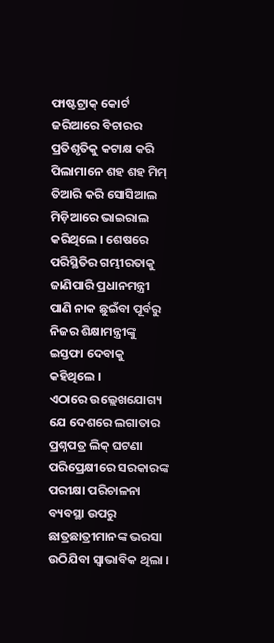ଫାଷ୍ଟଟ୍ରାକ୍ କୋର୍ଟ ଜରିଆରେ ବିଚାରର ପ୍ରତିଶୃତିକୁ କଟାକ୍ଷ କରି ପିଲାମାନେ ଶହ ଶହ ମିମ୍ ତିଆରି କରି ସୋସିଆଲ ମିଡ଼ିଆରେ ଭାଇରାଲ କରିଥିଲେ । ଶେଷରେ ପରିସ୍ଥିତିର ଗମ୍ଭୀରତାକୁ ଜାଣିପାରି ପ୍ରଧାନମନ୍ତ୍ରୀ ପାଣି ନାକ ଛୁଇଁବା ପୂର୍ବରୁ ନିଜର ଶିକ୍ଷାମନ୍ତ୍ରୀଙ୍କୁ ଇସ୍ତଫା ଦେବାକୁ କହିଥିଲେ ।
ଏଠାରେ ଉଲ୍ଲେଖଯୋଗ୍ୟ ଯେ ଦେଶରେ ଲଗାତାର ପ୍ରଶ୍ନପତ୍ର ଲିକ୍ ଘଟଣା ପରିପ୍ରେକ୍ଷୀରେ ସରକାରଙ୍କ ପରୀକ୍ଷା ପରିଚାଳନା ବ୍ୟବସ୍ଥା ଉପରୁ ଛାତ୍ରଛାତ୍ରୀମାନଙ୍କ ଭରସା ଉଠିଯିବା ସ୍ୱାଭାବିକ ଥିଲା ।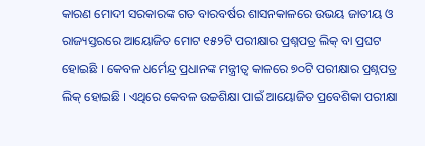କାରଣ ମୋଦୀ ସରକାରଙ୍କ ଗତ ବାରବର୍ଷର ଶାସନକାଳରେ ଉଭୟ ଜାତୀୟ ଓ ରାଜ୍ୟସ୍ତରରେ ଆୟୋଜିତ ମୋଟ ୧୫୨ଟି ପରୀକ୍ଷାର ପ୍ରଶ୍ନପତ୍ର ଲିକ୍ ବା ପ୍ରଘଟ ହୋଇଛି । କେବଳ ଧର୍ମେନ୍ଦ୍ର ପ୍ରଧାନଙ୍କ ମନ୍ତ୍ରୀତ୍ୱ କାଳରେ ୭୦ଟି ପରୀକ୍ଷାର ପ୍ରଶ୍ନପତ୍ର ଲିକ୍ ହୋଇଛି । ଏଥିରେ କେବଳ ଉଚ୍ଚଶିକ୍ଷା ପାଇଁ ଆୟୋଜିତ ପ୍ରବେଶିକା ପରୀକ୍ଷା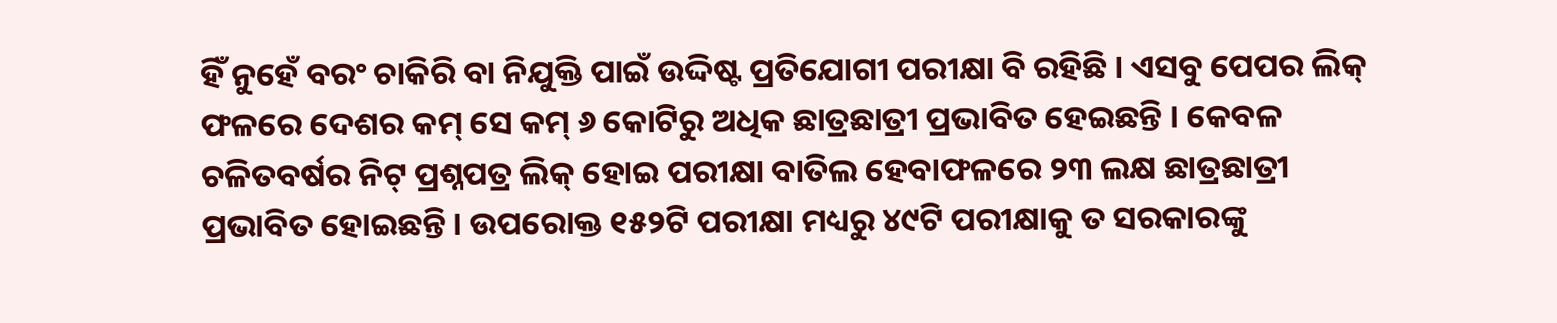ହିଁ ନୁହେଁ ବରଂ ଚାକିରି ବା ନିଯୁକ୍ତି ପାଇଁ ଉଦ୍ଦିଷ୍ଟ ପ୍ରତିଯୋଗୀ ପରୀକ୍ଷା ବି ରହିଛି । ଏସବୁ ପେପର ଲିକ୍ ଫଳରେ ଦେଶର କମ୍ ସେ କମ୍ ୬ କୋଟିରୁ ଅଧିକ ଛାତ୍ରଛାତ୍ରୀ ପ୍ରଭାବିତ ହେଇଛନ୍ତି । କେବଳ ଚଳିତବର୍ଷର ନିଟ୍ ପ୍ରଶ୍ନପତ୍ର ଲିକ୍ ହୋଇ ପରୀକ୍ଷା ବାତିଲ ହେବାଫଳରେ ୨୩ ଲକ୍ଷ ଛାତ୍ରଛାତ୍ରୀ ପ୍ରଭାବିତ ହୋଇଛନ୍ତି । ଉପରୋକ୍ତ ୧୫୨ଟି ପରୀକ୍ଷା ମଧ୍ୟରୁ ୪୯ଟି ପରୀକ୍ଷାକୁ ତ ସରକାରଙ୍କୁ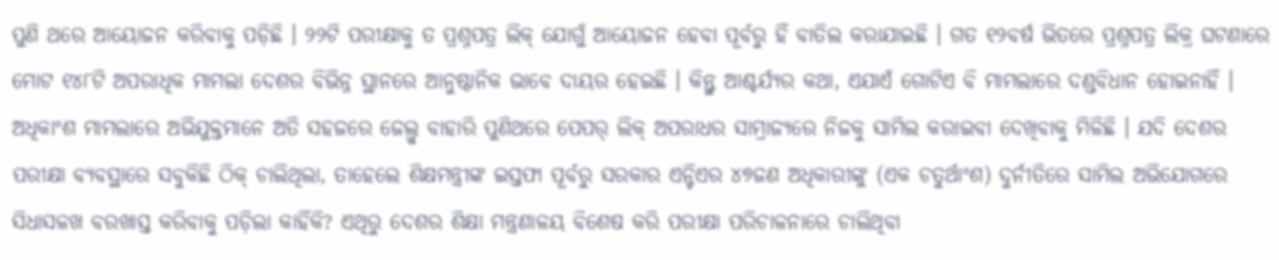ପୁଣି ଥରେ ଆୟୋଜନ କରିବାକୁ ପଡ଼ିଛି । ୨୨ଟି ପରୀକ୍ଷାକୁ ତ ପ୍ରଶ୍ନପତ୍ର ଲିକ୍ ଯୋଗୁଁ ଆୟୋଜନ ହେବା ପୂର୍ବରୁ ହିଁ ବାତିଲ କରାଯାଇଛି । ଗତ ୧୨ବର୍ଷ ଭିତରେ ପ୍ରଶ୍ନପତ୍ର ଲିକ୍ର ଘଟଣାରେ ମୋଟ ୧୪୮ଟି ଅପରାଧିକ ମାମଲା ଦେଶର ବିଭିନ୍ନ ସ୍ଥାନରେ ଆନୁଷ୍ଠାନିକ ଭାବେ ଦାୟର ହେଇଛି । କିନ୍ତୁ ଆଶ୍ଚର୍ଯ୍ୟର କଥା, ଏଯାଏଁ ଗୋଟିଏ ବି ମାମଲାରେ ଦଣ୍ଡବିଧାନ ହୋଇନାହିଁ । ଅଧିକାଂଶ ମାମଲାରେ ଅଭିଯୁକ୍ତମାନେ ଅତି ସହଜରେ ଜେଲ୍ରୁ ବାହାରି ପୁଣିଥରେ ପେପର୍ ଲିକ୍ ଅପରାଧର ସାମ୍ରାଜ୍ୟରେ ନିଜକୁ ସାମିଲ କରାଇବା ଦେଖିବାକୁ ମିଳିଛି । ଯଦି ଦେଶର ପରୀକ୍ଷା ବ୍ୟବସ୍ଥାରେ ସବୁକିଛି ଠିକ୍ ଚାଲିଥିଲା, ତାହେଲେ ଶିକ୍ଷମନ୍ତ୍ରୀଙ୍କ ଇସ୍ତଫା ପୂର୍ବରୁ ସରକାର ଏନ୍ଟିଏର ୪୭ଜଣ ଅଧିକାରୀଙ୍କୁ (ଏକ ଚତୁର୍ଥାଂଶ) ଦୁର୍ନୀତିରେ ସାମିଲ ଅଭିଯୋଗରେ ସିଧାସଳଖ ବରଖାସ୍ତ କରିବାକୁ ପଡ଼ିଲା କାହିଁକି? ଏଥିରୁ ଦେଶର ଶିକ୍ଷା ମନ୍ତ୍ରଣାଳୟ ବିଶେଷ କରି ପରୀକ୍ଷା ପରିଚାଳନାରେ ଚାଲିଥିବା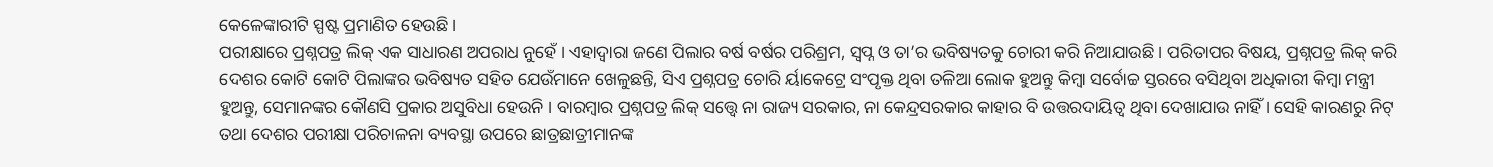କେଳେଙ୍କାରୀଟି ସ୍ପଷ୍ଟ ପ୍ରମାଣିତ ହେଉଛି ।
ପରୀକ୍ଷାରେ ପ୍ରଶ୍ନପତ୍ର ଲିକ୍ ଏକ ସାଧାରଣ ଅପରାଧ ନୁହେଁ । ଏହାଦ୍ୱାରା ଜଣେ ପିଲାର ବର୍ଷ ବର୍ଷର ପରିଶ୍ରମ, ସ୍ୱପ୍ନ ଓ ତା’ର ଭବିଷ୍ୟତକୁ ଚୋରୀ କରି ନିଆଯାଉଛି । ପରିତାପର ବିଷୟ, ପ୍ରଶ୍ନପତ୍ର ଲିକ୍ କରି ଦେଶର କୋଟି କୋଟି ପିଲାଙ୍କର ଭବିଷ୍ୟତ ସହିତ ଯେଉଁମାନେ ଖେଳୁଛନ୍ତି, ସିଏ ପ୍ରଶ୍ନପତ୍ର ଚୋରି ର୍ୟାକେଟ୍ରେ ସଂପୃକ୍ତ ଥିବା ତଳିଆ ଲୋକ ହୁଅନ୍ତୁ କିମ୍ବା ସର୍ବୋଚ୍ଚ ସ୍ତରରେ ବସିଥିବା ଅଧିକାରୀ କିମ୍ବା ମନ୍ତ୍ରୀ ହୁଅନ୍ତୁ, ସେମାନଙ୍କର କୌଣସି ପ୍ରକାର ଅସୁବିଧା ହେଉନି । ବାରମ୍ବାର ପ୍ରଶ୍ନପତ୍ର ଲିକ୍ ସତ୍ତ୍ୱେ ନା ରାଜ୍ୟ ସରକାର, ନା କେନ୍ଦ୍ରସରକାର କାହାର ବି ଉତ୍ତରଦାୟିତ୍ୱ ଥିବା ଦେଖାଯାଉ ନାହିଁ । ସେହି କାରଣରୁ ନିଟ୍ ତଥା ଦେଶର ପରୀକ୍ଷା ପରିଚାଳନା ବ୍ୟବସ୍ଥା ଉପରେ ଛାତ୍ରଛାତ୍ରୀମାନଙ୍କ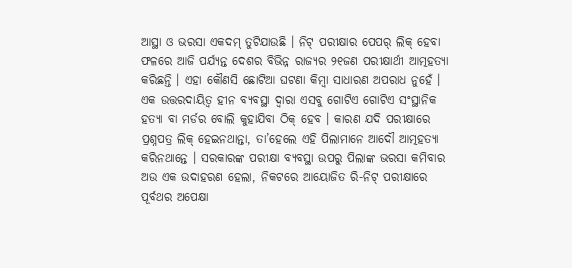ଆସ୍ଥା ଓ ଭରସା ଏକଦମ୍ ତୁଟିଯାଉଛି । ନିଟ୍ ପରୀକ୍ଷାର ପେପର୍ ଲିକ୍ ହେବା ଫଳରେ ଆଜି ପର୍ଯ୍ୟନ୍ତ ଦେଶର ବିଭିନ୍ନ ରାଜ୍ୟର ୨୧ଜଣ ପରୀକ୍ଷାର୍ଥୀ ଆତ୍ମହତ୍ୟା କରିଛନ୍ତି । ଏହା କୌଣସି ଛୋଟିଆ ଘଟଣା କିମ୍ବା ସାଧାରଣ ଅପରାଧ ନୁହେଁ । ଏକ ଉତ୍ତରଦାୟିତ୍ୱ ହୀନ ବ୍ୟବସ୍ଥା ଦ୍ୱାରା ଏସବୁ ଗୋଟିଏ ଗୋଟିଏ ସଂସ୍ଥାନିକ ହତ୍ୟା ବା ମର୍ଡର ବୋଲି କୁହାଯିବା ଠିକ୍ ହେବ । କାରଣ ଯଦି ପରୀକ୍ଷାରେ ପ୍ରଶ୍ନପତ୍ର ଲିକ୍ ହେଇନଥାନ୍ତା, ତା’ହେଲେ ଏହି ପିଲାମାନେ ଆଦୌ ଆତ୍ମହତ୍ୟା କରିନଥାନ୍ତେ । ସରକାରଙ୍କ ପରୀକ୍ଷା ବ୍ୟବସ୍ଥା ଉପରୁ ପିଲାଙ୍କ ଭରସା କମିବାର ଅଉ ଏକ ଉଦାହରଣ ହେଲା, ନିକଟରେ ଆୟୋଜିତ ରି-ନିଟ୍ ପରୀକ୍ଷାରେ ପୂର୍ବଥର ଅପେକ୍ଷା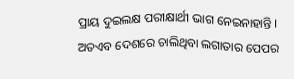ପ୍ରାୟ ଦୁଇଲକ୍ଷ ପରୀକ୍ଷାର୍ଥୀ ଭାଗ ନେଇନାହାନ୍ତି । ଅତଏବ ଦେଶରେ ଚାଲିଥିବା ଲଗାତାର ପେପର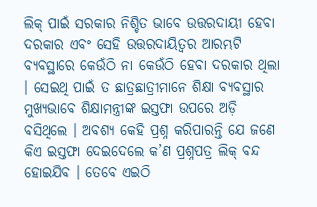ଲିକ୍ ପାଇଁ ସରକାର ନିଶ୍ଚିତ ଭାବେ ଉତ୍ତରଦାୟୀ ହେବା ଦରକାର ଏବଂ ସେହି ଉତ୍ତରଦାୟିତ୍ୱର ଆରମ୍ଭଟି ବ୍ୟବସ୍ଥାରେ କେଉଁଠି ନା କେଉଁଠି ହେବା ଦରକାର ଥିଲା । ସେଇଥି ପାଇଁ ତ ଛାତ୍ରଛାତ୍ରୀମାନେ ଶିକ୍ଷା ବ୍ୟବସ୍ଥାର ମୁଖ୍ୟଭାବେ ଶିକ୍ଷାମନ୍ତ୍ରୀଙ୍କ ଇସ୍ତଫା ଉପରେ ଅଡ଼ି ବସିଥିଲେ । ଅବଶ୍ୟ କେହି ପ୍ରଶ୍ନ କରିପାରନ୍ତି ଯେ ଜଣେ କିଏ ଇସ୍ତଫା ଦେଇଦେଲେ କ’ଣ ପ୍ରଶ୍ନପତ୍ର ଲିକ୍ ବନ୍ଦ ହୋଇଯିବ । ତେବେ ଏଇଠି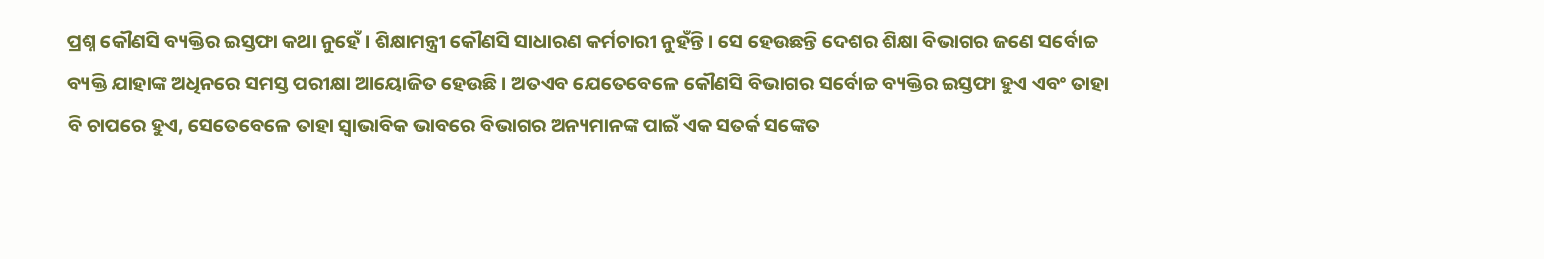ପ୍ରଶ୍ନ କୌଣସି ବ୍ୟକ୍ତିର ଇସ୍ତଫା କଥା ନୁହେଁ । ଶିକ୍ଷାମନ୍ତ୍ରୀ କୌଣସି ସାଧାରଣ କର୍ମଚାରୀ ନୁହଁନ୍ତି । ସେ ହେଉଛନ୍ତି ଦେଶର ଶିକ୍ଷା ବିଭାଗର ଜଣେ ସର୍ବୋଚ୍ଚ ବ୍ୟକ୍ତି ଯାହାଙ୍କ ଅଧିନରେ ସମସ୍ତ ପରୀକ୍ଷା ଆୟୋଜିତ ହେଉଛି । ଅତଏବ ଯେତେବେଳେ କୌଣସି ବିଭାଗର ସର୍ବୋଚ୍ଚ ବ୍ୟକ୍ତିର ଇସ୍ତଫା ହୁଏ ଏବଂ ତାହା ବି ଚାପରେ ହୁଏ, ସେତେବେଳେ ତାହା ସ୍ୱାଭାବିକ ଭାବରେ ବିଭାଗର ଅନ୍ୟମାନଙ୍କ ପାଇଁ ଏକ ସତର୍କ ସଙ୍କେତ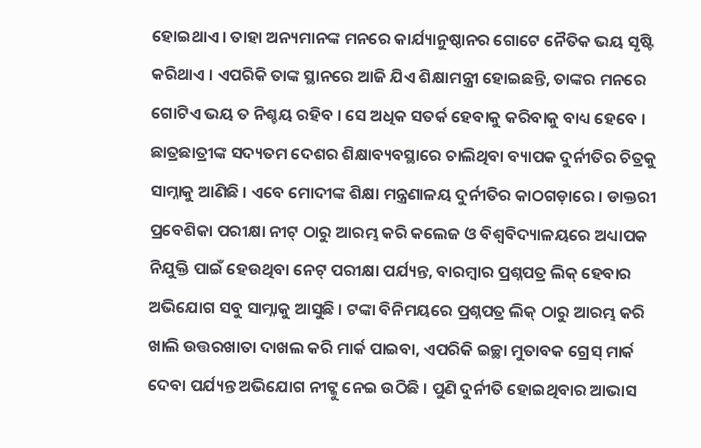ହୋଇଥାଏ । ତାହା ଅନ୍ୟମାନଙ୍କ ମନରେ କାର୍ଯ୍ୟାନୁଷ୍ଠାନର ଗୋଟେ ନୈତିକ ଭୟ ସୃଷ୍ଟି କରିଥାଏ । ଏପରିକି ତାଙ୍କ ସ୍ଥାନରେ ଆଜି ଯିଏ ଶିକ୍ଷାମନ୍ତ୍ରୀ ହୋଇଛନ୍ତି, ତାଙ୍କର ମନରେ ଗୋଟିଏ ଭୟ ତ ନିଶ୍ଚୟ ରହିବ । ସେ ଅଧିକ ସତର୍କ ହେବାକୁ କରିବାକୁ ବାଧ୍ୟ ହେବେ ।
ଛାତ୍ରଛାତ୍ରୀଙ୍କ ସଦ୍ୟତମ ଦେଶର ଶିକ୍ଷାବ୍ୟବସ୍ଥାରେ ଚାଲିଥିବା ବ୍ୟାପକ ଦୁର୍ନୀତିର ଚିତ୍ରକୁ ସାମ୍ନାକୁ ଆଣିଛି । ଏବେ ମୋଦୀଙ୍କ ଶିକ୍ଷା ମନ୍ତ୍ରଣାଳୟ ଦୁର୍ନୀତିର କାଠଗଡ଼ାରେ । ଡାକ୍ତରୀ ପ୍ରବେଶିକା ପରୀକ୍ଷା ନୀଟ୍ ଠାରୁ ଆରମ୍ଭ କରି କଲେଜ ଓ ବିଶ୍ୱବିଦ୍ୟାଳୟରେ ଅଧ୍ୟାପକ ନିଯୁକ୍ତି ପାଇଁ ହେଉଥିବା ନେଟ୍ ପରୀକ୍ଷା ପର୍ଯ୍ୟନ୍ତ, ବାରମ୍ବାର ପ୍ରଶ୍ନପତ୍ର ଲିକ୍ ହେବାର ଅଭିଯୋଗ ସବୁ ସାମ୍ନାକୁ ଆସୁଛି । ଟଙ୍କା ବିନିମୟରେ ପ୍ରଶ୍ନପତ୍ର ଲିକ୍ ଠାରୁ ଆରମ୍ଭ କରି ଖାଲି ଉତ୍ତରଖାତା ଦାଖଲ କରି ମାର୍କ ପାଇବା, ଏପରିକି ଇଚ୍ଛା ମୁତାବକ ଗ୍ରେସ୍ ମାର୍କ ଦେବା ପର୍ଯ୍ୟନ୍ତ ଅଭିଯୋଗ ନୀଟ୍କୁ ନେଇ ଉଠିଛି । ପୁଣି ଦୁର୍ନୀତି ହୋଇଥିବାର ଆଭାସ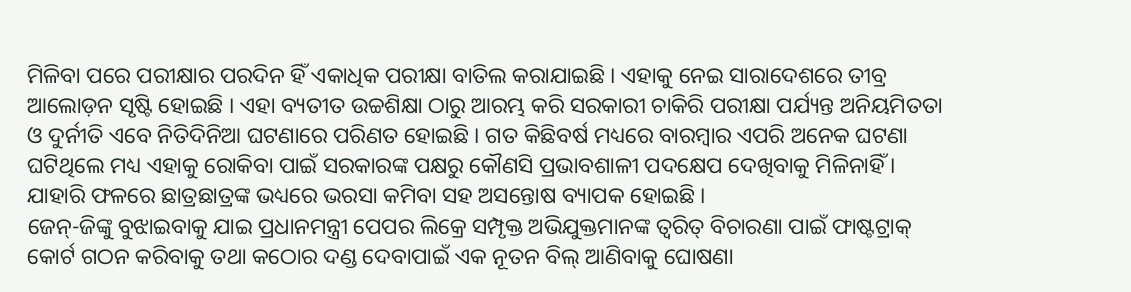ମିଳିବା ପରେ ପରୀକ୍ଷାର ପରଦିନ ହିଁ ଏକାଧିକ ପରୀକ୍ଷା ବାତିଲ କରାଯାଇଛି । ଏହାକୁ ନେଇ ସାରାଦେଶରେ ତୀବ୍ର ଆଲୋଡ଼ନ ସୃଷ୍ଟି ହୋଇଛି । ଏହା ବ୍ୟତୀତ ଉଚ୍ଚଶିକ୍ଷା ଠାରୁ ଆରମ୍ଭ କରି ସରକାରୀ ଚାକିରି ପରୀକ୍ଷା ପର୍ଯ୍ୟନ୍ତ ଅନିୟମିତତା ଓ ଦୁର୍ନୀତି ଏବେ ନିତିଦିନିଆ ଘଟଣାରେ ପରିଣତ ହୋଇଛି । ଗତ କିଛିବର୍ଷ ମଧ୍ୟରେ ବାରମ୍ବାର ଏପରି ଅନେକ ଘଟଣା ଘଟିଥିଲେ ମଧ୍ୟ ଏହାକୁ ରୋକିବା ପାଇଁ ସରକାରଙ୍କ ପକ୍ଷରୁ କୌଣସି ପ୍ରଭାବଶାଳୀ ପଦକ୍ଷେପ ଦେଖିବାକୁ ମିଳିନାହିଁ । ଯାହାରି ଫଳରେ ଛାତ୍ରଛାତ୍ରଙ୍କ ଭଧ୍ୟରେ ଭରସା କମିବା ସହ ଅସନ୍ତୋଷ ବ୍ୟାପକ ହୋଇଛି ।
ଜେନ୍-ଜିଙ୍କୁ ବୁଝାଇବାକୁ ଯାଇ ପ୍ରଧାନମନ୍ତ୍ରୀ ପେପର ଲିକ୍ରେ ସମ୍ପୃକ୍ତ ଅଭିଯୁକ୍ତମାନଙ୍କ ତ୍ୱରିତ୍ ବିଚାରଣା ପାଇଁ ଫାଷ୍ଟଟ୍ରାକ୍ କୋର୍ଟ ଗଠନ କରିବାକୁ ତଥା କଠୋର ଦଣ୍ଡ ଦେବାପାଇଁ ଏକ ନୂତନ ବିଲ୍ ଆଣିବାକୁ ଘୋଷଣା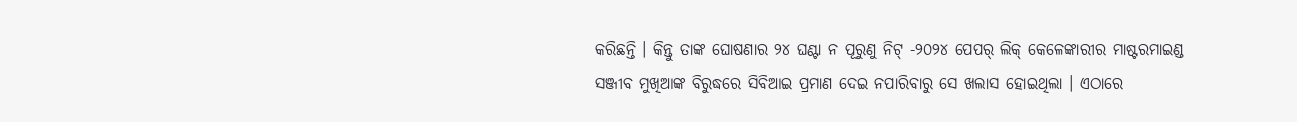କରିଛନ୍ତି । କିନ୍ତୁ ତାଙ୍କ ଘୋଷଣାର ୨୪ ଘଣ୍ଟା ନ ପୂରୁଣୁ ନିଟ୍ -୨୦୨୪ ପେପର୍ ଲିକ୍ କେଳେଙ୍କାରୀର ମାଷ୍ଟରମାଇଣ୍ଡ ସଞ୍ଜୀବ ମୁଖିଆଙ୍କ ବିରୁଦ୍ଧରେ ସିବିଆଇ ପ୍ରମାଣ ଦେଇ ନପାରିବାରୁ ସେ ଖଲାସ ହୋଇଥିଲା । ଏଠାରେ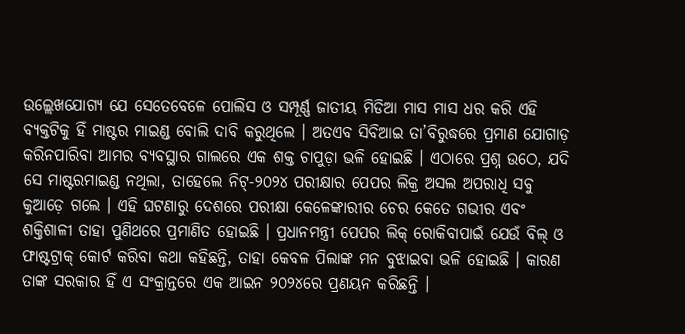ଉଲ୍ଲେଖଯୋଗ୍ୟ ଯେ ସେତେବେଳେ ପୋଲିସ ଓ ସମ୍ପୂର୍ଣ୍ଣ ଜାତୀୟ ମିଡିଆ ମାସ ମାସ ଧର କରି ଏହି ବ୍ୟକ୍ତଟିକୁ ହିଁ ମାଷ୍ଟର ମାଇଣ୍ଡ ବୋଲି ଦାବି କରୁଥିଲେ । ଅତଏବ ସିବିଆଇ ତା’ବିରୁଦ୍ଧରେ ପ୍ରମାଣ ଯୋଗାଡ଼ କରିନପାରିବା ଆମର ବ୍ୟବସ୍ଥାର ଗାଲରେ ଏକ ଶକ୍ତ ଚାପୁଡ଼ା ଭଳି ହୋଇଛି । ଏଠାରେ ପ୍ରଶ୍ନ ଉଠେ, ଯଦି ସେ ମାଷ୍ଟରମାଇଣ୍ଡ ନଥିଲା, ତାହେଲେ ନିଟ୍-୨୦୨୪ ପରୀକ୍ଷାର ପେପର ଲିକ୍ର ଅସଲ ଅପରାଧି ସବୁ କୁଆଡ଼େ ଗଲେ । ଏହି ଘଟଣାରୁ ଦେଶରେ ପରୀକ୍ଷା କେଳେଙ୍କାରୀର ଚେର କେତେ ଗଭୀର ଏବଂ ଶକ୍ତିଶାଳୀ ତାହା ପୁଣିଥରେ ପ୍ରମାଣିତ ହୋଇଛି । ପ୍ରଧାନମନ୍ତ୍ରୀ ପେପର ଲିକ୍ ରୋକିବାପାଇଁ ଯେଉଁ ବିଲ୍ ଓ ଫାଷ୍ଟଟ୍ରାକ୍ କୋର୍ଟ କରିବା କଥା କହିଛନ୍ତି, ତାହା କେବଳ ପିଲାଙ୍କ ମନ ବୁଝାଇବା ଭଳି ହୋଇଛି । କାରଣ ତାଙ୍କ ସରକାର ହିଁ ଏ ସଂକ୍ରାନ୍ତରେ ଏକ ଆଇନ ୨୦୨୪ରେ ପ୍ରଣୟନ କରିଛନ୍ତି ।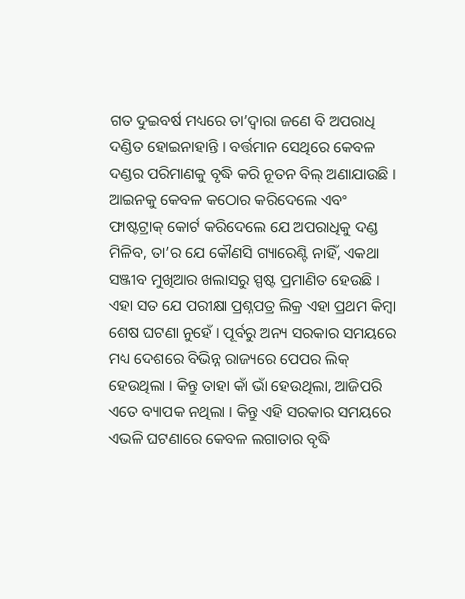ଗତ ଦୁଇବର୍ଷ ମଧ୍ୟରେ ତା’ଦ୍ୱାରା ଜଣେ ବି ଅପରାଧି ଦଣ୍ଡିତ ହୋଇନାହାନ୍ତି । ବର୍ତ୍ତମାନ ସେଥିରେ କେବଳ ଦଣ୍ଡର ପରିମାଣକୁ ବୃଦ୍ଧି କରି ନୂତନ ବିଲ୍ ଅଣାଯାଉଛି । ଆଇନକୁ କେବଳ କଠୋର କରିଦେଲେ ଏବଂ ଫାଷ୍ଟଟ୍ରାକ୍ କୋର୍ଟ କରିଦେଲେ ଯେ ଅପରାଧିକୁ ଦଣ୍ଡ ମିଳିବ, ତା’ର ଯେ କୌଣସି ଗ୍ୟାରେଣ୍ଟି ନାହିଁ, ଏକଥା ସଞ୍ଜୀବ ମୁଖିଆର ଖଲାସରୁ ସ୍ପଷ୍ଟ ପ୍ରମାଣିତ ହେଉଛି ।
ଏହା ସତ ଯେ ପରୀକ୍ଷା ପ୍ରଶ୍ନପତ୍ର ଲିକ୍ର ଏହା ପ୍ରଥମ କିମ୍ବା ଶେଷ ଘଟଣା ନୁହେଁ । ପୂର୍ବରୁ ଅନ୍ୟ ସରକାର ସମୟରେ ମଧ୍ୟ ଦେଶରେ ବିଭିନ୍ନ ରାଜ୍ୟରେ ପେପର ଲିକ୍ ହେଉଥିଲା । କିନ୍ତୁ ତାହା କାଁ ଭାଁ ହେଉଥିଲା, ଆଜିପରି ଏତେ ବ୍ୟାପକ ନଥିଲା । କିନ୍ତୁ ଏହି ସରକାର ସମୟରେ ଏଭଳି ଘଟଣାରେ କେବଳ ଲଗାତାର ବୃଦ୍ଧି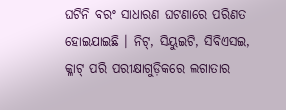ଘଟିନି ବରଂ ସାଧାରଣ ଘଟଣାରେ ପରିଣତ ହୋଇଯାଇଛି । ନିଟ୍, ସିୟୁଇଟି, ସିବିଏସଇ, କ୍ଳାଟ୍ ପରି ପରୀକ୍ଷାଗୁଡ଼ିକରେ ଲଗାତାର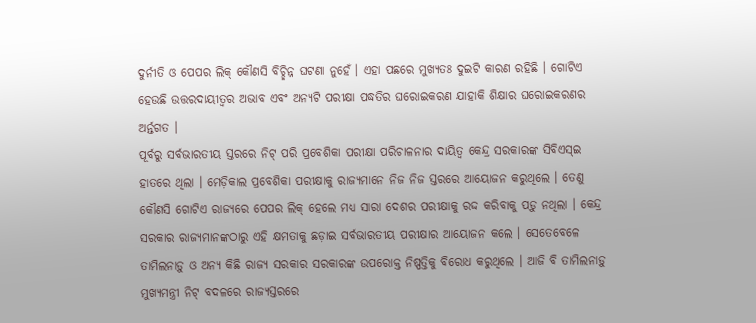ଦୁର୍ନୀତି ଓ ପେପର ଲିକ୍ କୌଣସି ବିଚ୍ଛିନ୍ନ ଘଟଣା ନୁହେଁ । ଏହା ପଛରେ ମୁଖ୍ୟତଃ ଦୁଇଟି କାରଣ ରହିଛି । ଗୋଟିଏ ହେଉଛି ଉତ୍ତରଦାୟୀତ୍ୱର ଅଭାବ ଏବଂ ଅନ୍ୟଟି ପରୀକ୍ଷା ପଦ୍ଧତିର ଘରୋଇକରଣ ଯାହାକି ଶିକ୍ଷାର ଘରୋଇକରଣର ଅର୍ନ୍ତଗତ ।
ପୂର୍ବରୁ ସର୍ବଭାରତୀୟ ସ୍ତରରେ ନିଟ୍ ପରି ପ୍ରବେଶିକା ପରୀକ୍ଷା ପରିଚାଳନାର ଦାୟିତ୍ୱ କେନ୍ଦ୍ର ସରକାରଙ୍କ ସିବିଏସ୍ଇ ହାତରେ ଥିଲା । ମେଡ଼ିକାଲ ପ୍ରବେଶିକା ପରୀକ୍ଷାକୁ ରାଜ୍ୟମାନେ ନିଜ ନିଜ ସ୍ତରରେ ଆୟୋଜନ କରୁଥିଲେ । ତେଣୁ କୌଣସି ଗୋଟିଏ ରାଜ୍ୟରେ ପେପର ଲିକ୍ ହେଲେ ମଧ୍ୟ ସାରା ଦେଶର ପରୀକ୍ଷାକୁ ରଦ୍ଦ କରିବାକୁ ପଡ଼ୁ ନଥିଲା । କେନ୍ଦ୍ର ସରକାର ରାଜ୍ୟମାନଙ୍କଠାରୁ ଏହି କ୍ଷମତାକୁ ଛଡ଼ାଇ ସର୍ବଭାରତୀୟ ପରୀକ୍ଷାର ଆୟୋଜନ କଲେ । ସେତେବେଳେ ତାମିଲନାଡ଼ୁ ଓ ଅନ୍ୟ କିଛି ରାଜ୍ୟ ସରକାର ସରକାରଙ୍କ ଉପରୋକ୍ତ ନିଷ୍ପତ୍ତିକୁ ବିରୋଧ କରୁଥିଲେ । ଆଜି ବି ତାମିଲନାଡ଼ୁ ମୁଖ୍ୟମନ୍ତ୍ରୀ ନିଟ୍ ବଦଳରେ ରାଜ୍ୟସ୍ତରରେ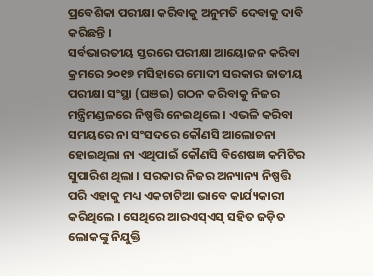ପ୍ରବେଶିକା ପରୀକ୍ଷା କରିବାକୁ ଅନୁମତି ଦେବାକୁ ଦାବି କରିଛନ୍ତି ।
ସର୍ବଭାରତୀୟ ସ୍ତରରେ ପରୀକ୍ଷା ଆୟୋଜନ କରିବା କ୍ରମରେ ୨୦୧୭ ମସିହାରେ ମୋଦୀ ସରକାର ଜାତୀୟ ପରୀକ୍ଷା ସଂସ୍ଥା (ଘଞଇ) ଗଠନ କରିବାକୁ ନିଜର ମନ୍ତ୍ରିମଣ୍ଡଳରେ ନିଷ୍ପତ୍ତି ନେଇଥିଲେ । ଏଭଳି କରିବା ସମୟରେ ନା ସଂସଦରେ କୌଣସି ଆଲୋଚନା ହୋଇଥିଲା ନା ଏଥିପାଇଁ କୌଣସି ବିଶେଷଜ୍ଞ କମିଟିର ସୁପାରିଶ ଥିଲା । ସରକାର ନିଜର ଅନ୍ୟାନ୍ୟ ନିଷ୍ପତ୍ତି ପରି ଏହାକୁ ମଧ୍ୟ ଏକଚାଟିଆ ଭାବେ କାର୍ଯ୍ୟକାରୀ କରିଥିଲେ । ସେଥିରେ ଆରଏସ୍ଏସ୍ ସହିତ ଜଡ଼ିତ ଲୋକଙ୍କୁ ନିଯୁକ୍ତି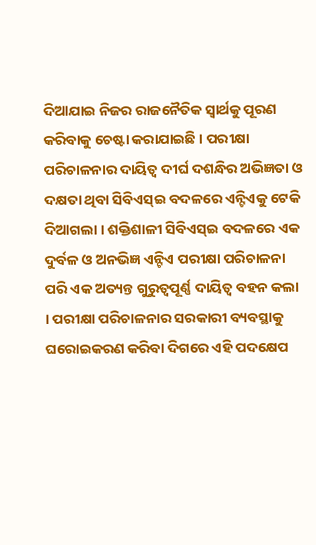ଦିଆଯାଇ ନିଜର ରାଜନୈତିକ ସ୍ୱାର୍ଥକୁ ପୂରଣ କରିବାକୁ ଚେଷ୍ଟା କରାଯାଇଛି । ପରୀକ୍ଷା ପରିଚାଳନାର ଦାୟିତ୍ୱ ଦୀର୍ଘ ଦଶନ୍ଧିର ଅଭିଜ୍ଞତା ଓ ଦକ୍ଷତା ଥିବା ସିବିଏସ୍ଇ ବଦଳରେ ଏନ୍ଟିଏକୁ ଟେକି ଦିଆଗଲା । ଶକ୍ତିଶାଳୀ ସିବିଏସ୍ଇ ବଦଳରେ ଏକ ଦୁର୍ବଳ ଓ ଅନଭିଜ୍ଞ ଏନ୍ଟିଏ ପରୀକ୍ଷା ପରିଚାଳନା ପରି ଏକ ଅତ୍ୟନ୍ତ ଗୁରୁତ୍ୱପୂର୍ଣ୍ଣ ଦାୟିତ୍ୱ ବହନ କଲା । ପରୀକ୍ଷା ପରିଚାଳନାର ସରକାରୀ ବ୍ୟବସ୍ଥାକୁ ଘରୋଇକରଣ କରିବା ଦିଗରେ ଏହି ପଦକ୍ଷେପ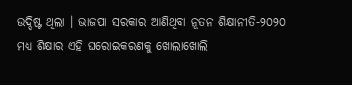ଉଦ୍ଦିଷ୍ଟ ଥିଲା । ଭାଜପା ସରକାର ଆଣିଥିବା ନୂତନ ଶିକ୍ଷାନୀତି-୨୦୨୦ ମଧ୍ୟ ଶିକ୍ଷାର ଏହି ଘରୋଇକରଣକୁ ଖୋଲାଖୋଲି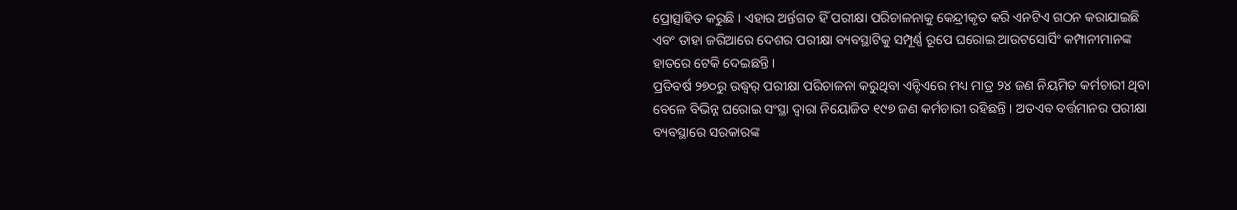ପ୍ରୋତ୍ସାହିତ କରୁଛି । ଏହାର ଅର୍ନ୍ତଗତ ହିଁ ପରୀକ୍ଷା ପରିଚାଳନାକୁ କେନ୍ଦ୍ରୀକୃତ କରି ଏନଟିଏ ଗଠନ କରାଯାଇଛି ଏବଂ ତାହା ଜରିଆରେ ଦେଶର ପରୀକ୍ଷା ବ୍ୟବସ୍ଥାଟିକୁ ସମ୍ପୂର୍ଣ୍ଣ ରୂପେ ଘରୋଇ ଆଉଟସୋର୍ସିଂ କମ୍ପାନୀମାନଙ୍କ ହାତରେ ଟେକି ଦେଇଛନ୍ତି ।
ପ୍ରତିବର୍ଷ ୨୭୦ରୁ ଉଦ୍ଧ୍ୱର୍ ପରୀକ୍ଷା ପରିଚାଳନା କରୁଥିବା ଏନ୍ଟିଏରେ ମଧ୍ୟ ମାତ୍ର ୨୪ ଜଣ ନିୟମିତ କର୍ମଚାରୀ ଥିବା ବେଳେ ବିଭିନ୍ନ ଘରୋଇ ସଂସ୍ଥା ଦ୍ୱାରା ନିୟୋଜିତ ୧୯୭ ଜଣ କର୍ମଚାରୀ ରହିଛନ୍ତି । ଅତଏବ ବର୍ତ୍ତମାନର ପରୀକ୍ଷା ବ୍ୟବସ୍ଥାରେ ସରକାରଙ୍କ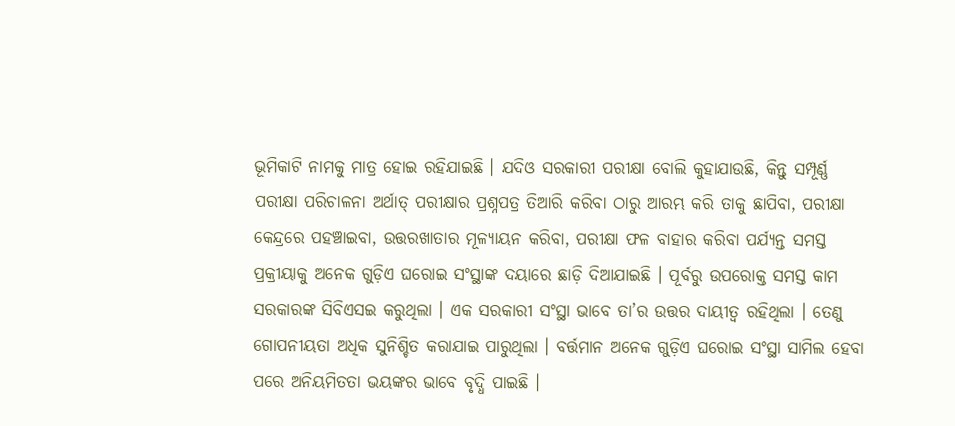ଭୂମିକାଟି ନାମକୁ ମାତ୍ର ହୋଇ ରହିଯାଇଛି । ଯଦିଓ ସରକାରୀ ପରୀକ୍ଷା ବୋଲି କୁହାଯାଉଛି, କିନ୍ତୁ ସମ୍ପୂର୍ଣ୍ଣ ପରୀକ୍ଷା ପରିଚାଳନା ଅର୍ଥାତ୍ ପରୀକ୍ଷାର ପ୍ରଶ୍ନପତ୍ର ତିଆରି କରିବା ଠାରୁ ଆରମ୍ଭ କରି ତାକୁ ଛାପିବା, ପରୀକ୍ଷା କେନ୍ଦ୍ରରେ ପହଞ୍ଚାଇବା, ଉତ୍ତରଖାତାର ମୂଳ୍ୟାୟନ କରିବା, ପରୀକ୍ଷା ଫଳ ବାହାର କରିବା ପର୍ଯ୍ୟନ୍ତ ସମସ୍ତ ପ୍ରକ୍ରୀୟାକୁ ଅନେକ ଗୁଡ଼ିଏ ଘରୋଇ ସଂସ୍ଥାଙ୍କ ଦୟାରେ ଛାଡ଼ି ଦିଆଯାଇଛି । ପୂର୍ବରୁ ଉପରୋକ୍ତ ସମସ୍ତ କାମ ସରକାରଙ୍କ ସିବିଏସଇ କରୁଥିଲା । ଏକ ସରକାରୀ ସଂସ୍ଥା ଭାବେ ତା’ର ଉତ୍ତର ଦାୟୀତ୍ୱ ରହିଥିଲା । ତେଣୁ ଗୋପନୀୟତା ଅଧିକ ସୁନିଶ୍ଚିତ କରାଯାଇ ପାରୁଥିଲା । ବର୍ତ୍ତମାନ ଅନେକ ଗୁଡ଼ିଏ ଘରୋଇ ସଂସ୍ଥା ସାମିଲ ହେବା ପରେ ଅନିୟମିତତା ଭୟଙ୍କର ଭାବେ ବୃଦ୍ଧି ପାଇଛି ।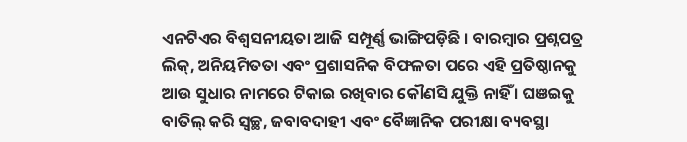ଏନଟିଏର ବିଶ୍ୱସନୀୟତା ଆଜି ସମ୍ପୂର୍ଣ୍ଣ ଭାଙ୍ଗିପଡ଼ିଛି । ବାରମ୍ବାର ପ୍ରଶ୍ନପତ୍ର ଲିକ୍, ଅନିୟମିତତା ଏବଂ ପ୍ରଶାସନିକ ବିଫଳତା ପରେ ଏହି ପ୍ରତିଷ୍ଠାନକୁ ଆଉ ସୁଧାର ନାମରେ ଟିକାଇ ରଖିବାର କୌଣସି ଯୁକ୍ତି ନାହିଁ । ଘଞଇକୁ ବାତିଲ୍ କରି ସ୍ୱଚ୍ଛ, ଜବାବଦାହୀ ଏବଂ ବୈଜ୍ଞାନିକ ପରୀକ୍ଷା ବ୍ୟବସ୍ଥା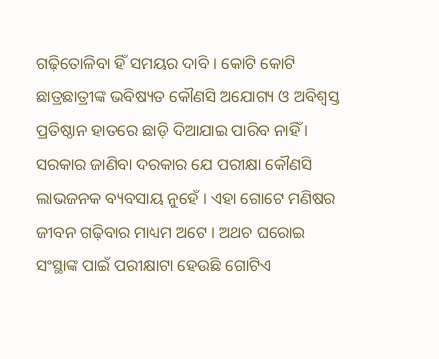ଗଢ଼ିତୋଳିବା ହିଁ ସମୟର ଦାବି । କୋଟି କୋଟି ଛାତ୍ରଛାତ୍ରୀଙ୍କ ଭବିଷ୍ୟତ କୌଣସି ଅଯୋଗ୍ୟ ଓ ଅବିଶ୍ୱସ୍ତ ପ୍ରତିଷ୍ଠାନ ହାତରେ ଛାଡ଼ି ଦିଆଯାଇ ପାରିବ ନାହିଁ । ସରକାର ଜାଣିବା ଦରକାର ଯେ ପରୀକ୍ଷା କୌଣସି ଲାଭଜନକ ବ୍ୟବସାୟ ନୁହେଁ । ଏହା ଗୋଟେ ମଣିଷର ଜୀବନ ଗଢ଼ିବାର ମାଧ୍ୟମ ଅଟେ । ଅଥଚ ଘରୋଇ ସଂସ୍ଥାଙ୍କ ପାଇଁ ପରୀକ୍ଷାଟା ହେଉଛି ଗୋଟିଏ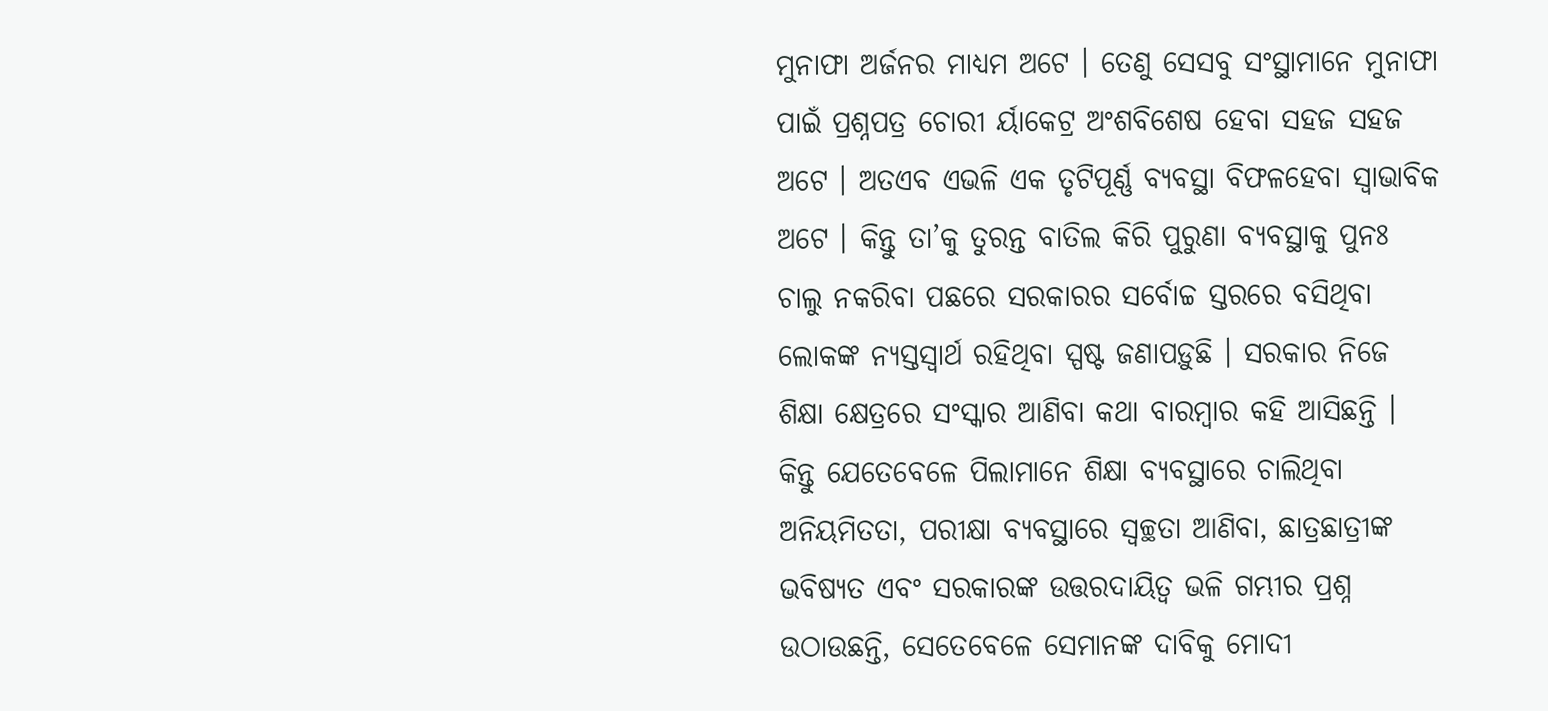ମୁନାଫା ଅର୍ଜନର ମାଧ୍ୟମ ଅଟେ । ତେଣୁ ସେସବୁ ସଂସ୍ଥାମାନେ ମୁନାଫା ପାଇଁ ପ୍ରଶ୍ନପତ୍ର ଚୋରୀ ର୍ୟାକେଟ୍ର ଅଂଶବିଶେଷ ହେବା ସହଜ ସହଜ ଅଟେ । ଅତଏବ ଏଭଳି ଏକ ତୃଟିପୂର୍ଣ୍ଣ ବ୍ୟବସ୍ଥା ବିଫଳହେବା ସ୍ୱାଭାବିକ ଅଟେ । କିନ୍ତୁ ତା’କୁ ତୁରନ୍ତ ବାତିଲ କିରି ପୁରୁଣା ବ୍ୟବସ୍ଥାକୁ ପୁନଃ ଚାଲୁ ନକରିବା ପଛରେ ସରକାରର ସର୍ବୋଚ୍ଚ ସ୍ତରରେ ବସିଥିବା ଲୋକଙ୍କ ନ୍ୟସ୍ତସ୍ୱାର୍ଥ ରହିଥିବା ସ୍ପଷ୍ଟ ଜଣାପଡ଼ୁଛି । ସରକାର ନିଜେ ଶିକ୍ଷା କ୍ଷେତ୍ରରେ ସଂସ୍କାର ଆଣିବା କଥା ବାରମ୍ବାର କହି ଆସିଛନ୍ତି । କିନ୍ତୁ ଯେତେବେଳେ ପିଲାମାନେ ଶିକ୍ଷା ବ୍ୟବସ୍ଥାରେ ଚାଲିଥିବା ଅନିୟମିତତା, ପରୀକ୍ଷା ବ୍ୟବସ୍ଥାରେ ସ୍ୱଚ୍ଛତା ଆଣିବା, ଛାତ୍ରଛାତ୍ରୀଙ୍କ ଭବିଷ୍ୟତ ଏବଂ ସରକାରଙ୍କ ଉତ୍ତରଦାୟିତ୍ୱ ଭଳି ଗମ୍ଭୀର ପ୍ରଶ୍ନ ଉଠାଉଛନ୍ତି, ସେତେବେଳେ ସେମାନଙ୍କ ଦାବିକୁ ମୋଦୀ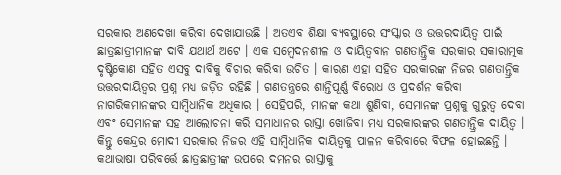ସରକାର ଅଣଦେଖା କରିବା ଦେଖାଯାଉଛି । ଅତଏବ ଶିକ୍ଷା ବ୍ୟବସ୍ଥାରେ ସଂସ୍କାର ଓ ଉତ୍ତରଦାୟିତ୍ୱ ପାଇଁ ଛାତ୍ରଛାତ୍ରୀମାନଙ୍କ ଦାବି ଯଥାର୍ଥ ଅଟେ । ଏକ ସମ୍ବେଦନଶୀଳ ଓ ଦାୟିତ୍ୱବାନ ଗଣତାନ୍ତ୍ରିକ ସରକାର ସକାରାତ୍ମକ ଦୃଷ୍ଟିକୋଣ ସହିତ ଏସବୁ ଦାବିକୁ ବିଚାର କରିବା ଉଚିତ । କାରଣ ଏହା ସହିତ ସରକାରଙ୍କ ନିଜର ଗଣତାନ୍ତ୍ରିକ ଉତ୍ତରଦାୟିତ୍ୱର ପ୍ରଶ୍ନ ମଧ୍ୟ ଜଡ଼ିତ ରହିଛି । ଗଣତନ୍ତ୍ରରେ ଶାନ୍ତିପୂର୍ଣ୍ଣ ବିରୋଧ ଓ ପ୍ରଦର୍ଶନ କରିବା ନାଗରିକମାନଙ୍କର ସାମ୍ବିଧାନିକ ଅଧିକାର । ସେହିପରି, ମାନଙ୍କ କଥା ଶୁଣିବା, ସେମାନଙ୍କ ପ୍ରଶ୍ନକୁ ଗୁରୁତ୍ୱ ଦେବା ଏବଂ ସେମାନଙ୍କ ସହ ଆଲୋଚନା କରି ସମାଧାନର ରାସ୍ତା ଖୋଜିବା ମଧ୍ୟ ସରକାରଙ୍କର ଗଣତାନ୍ତ୍ରିକ ଦାୟିତ୍ୱ । କିନ୍ତୁ କେନ୍ଦ୍ରର ମୋଦୀ ସରକାର ନିଜର ଏହି ସାମ୍ବିଧାନିକ ଦାୟିତ୍ୱକୁ ପାଳନ କରିବାରେ ବିଫଳ ହୋଇଛନ୍ତି । କଥାଭାଷା ପରିବର୍ତ୍ତେ ଛାତ୍ରଛାତ୍ରୀଙ୍କ ଉପରେ ଦମନର ରାସ୍ତାକୁ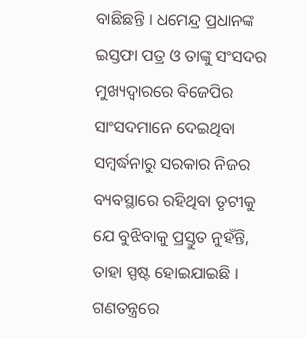ବାଛିଛନ୍ତି । ଧମେନ୍ଦ୍ର ପ୍ରଧାନଙ୍କ ଇସ୍ତଫା ପତ୍ର ଓ ତାଙ୍କୁ ସଂସଦର ମୁଖ୍ୟଦ୍ୱାରରେ ବିଜେପିର ସାଂସଦମାନେ ଦେଇଥିବା ସମ୍ବର୍ଦ୍ଧନାରୁ ସରକାର ନିଜର ବ୍ୟବସ୍ଥାରେ ରହିଥିବା ତୃଟୀକୁ ଯେ ବୁଝିବାକୁ ପ୍ରସ୍ତୁତ ନୁହଁନ୍ତି, ତାହା ସ୍ପଷ୍ଟ ହୋଇଯାଇଛି । ଗଣତନ୍ତ୍ରରେ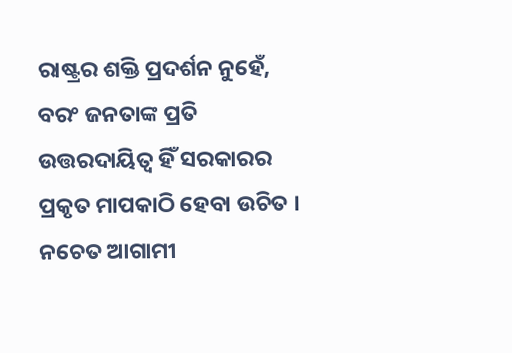ରାଷ୍ଟ୍ରର ଶକ୍ତି ପ୍ରଦର୍ଶନ ନୁହେଁ, ବରଂ ଜନତାଙ୍କ ପ୍ରତି ଉତ୍ତରଦାୟିତ୍ୱ ହିଁ ସରକାରର ପ୍ରକୃତ ମାପକାଠି ହେବା ଉଚିତ । ନଚେତ ଆଗାମୀ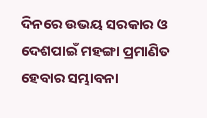ଦିନରେ ଉଭୟ ସରକାର ଓ ଦେଶପାଇଁ ମହଙ୍ଗା ପ୍ରମାଣିତ ହେବାର ସମ୍ଭାବନା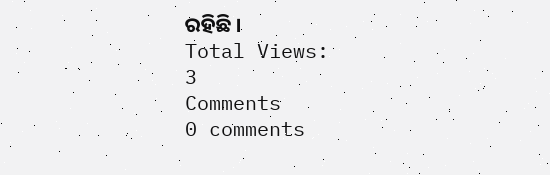ରହିଛି ।
Total Views:
3
Comments
0 comments